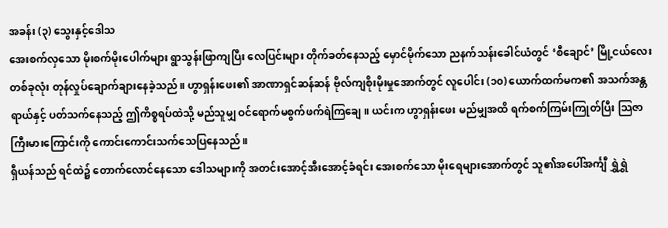အခန်း (၃) သွေးနှင့်ဒေါသ
အေးစက်လှသော မိုးစက်မိုးပေါက်များ ရွာသွန်းဖြာကျပြီး လေပြင်းများ တိုက်ခတ်နေသည့် မှောင်မိုက်သော ညနက်သန်းခေါင်ယံတွင် ‘စီချောင်’ မြို့ငယ်လေးတစ်ခုလုံး တုန်လှုပ်ချောက်ချားနေခဲ့သည်။ ဟွာရှန်းဖေး၏ အာဏာရှင်ဆန်ဆန် ဗိုလ်ကျစိုးမိုးမှုအောက်တွင် လူပေါင်း (၁၀) ယောက်ထက်မက၏ အသက်အန္တရာယ်နှင့် ပတ်သက်နေသည့် ဤကိစ္စရပ်ထဲသို့ မည်သူမျှ ဝင်ရောက်မစွက်ဖက်ရဲကြချေ။ ယင်းက ဟွာရှန်းဖေး မည်မျှအထိ ရက်စက်ကြမ်းကြုတ်ပြီး သြဇာကြီးမားကြောင်းကို ကောင်းကောင်းသက်သေပြနေသည်။
ရှီယန်သည် ရင်ထဲ၌ တောက်လောင်နေသော ဒေါသများကို အတင်းအောင့်အီးအောင့်ခံရင်း အေးစက်သော မိုးရေများအောက်တွင် သူ၏အပေါ်အင်္ကျီ ရွှဲရွှဲ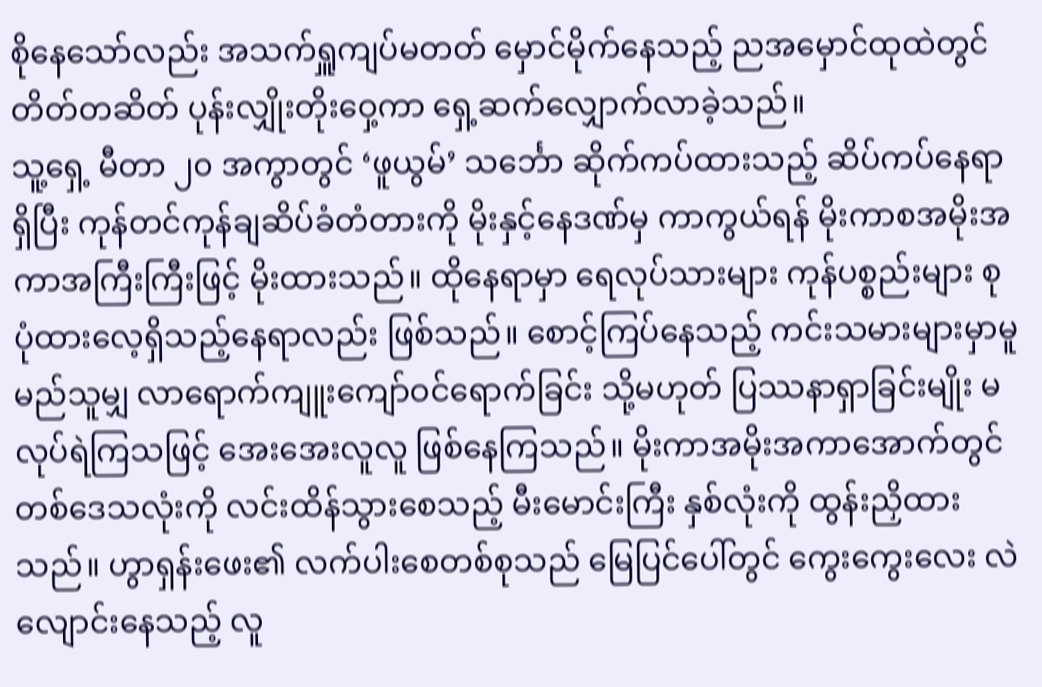စိုနေသော်လည်း အသက်ရှူကျပ်မတတ် မှောင်မိုက်နေသည့် ညအမှောင်ထုထဲတွင် တိတ်တဆိတ် ပုန်းလျှိုးတိုးဝှေ့ကာ ရှေ့ဆက်လျှောက်လာခဲ့သည်။
သူ့ရှေ့ မီတာ ၂၀ အကွာတွင် ‘ဖူယွမ်’ သင်္ဘော ဆိုက်ကပ်ထားသည့် ဆိပ်ကပ်နေရာ ရှိပြီး ကုန်တင်ကုန်ချဆိပ်ခံတံတားကို မိုးနှင့်နေဒဏ်မှ ကာကွယ်ရန် မိုးကာစအမိုးအကာအကြီးကြီးဖြင့် မိုးထားသည်။ ထိုနေရာမှာ ရေလုပ်သားများ ကုန်ပစ္စည်းများ စုပုံထားလေ့ရှိသည့်နေရာလည်း ဖြစ်သည်။ စောင့်ကြပ်နေသည့် ကင်းသမားများမှာမူ မည်သူမျှ လာရောက်ကျူးကျော်ဝင်ရောက်ခြင်း သို့မဟုတ် ပြဿနာရှာခြင်းမျိုး မလုပ်ရဲကြသဖြင့် အေးအေးလူလူ ဖြစ်နေကြသည်။ မိုးကာအမိုးအကာအောက်တွင် တစ်ဒေသလုံးကို လင်းထိန်သွားစေသည့် မီးမောင်းကြီး နှစ်လုံးကို ထွန်းညှိထားသည်။ ဟွာရှန်းဖေး၏ လက်ပါးစေတစ်စုသည် မြေပြင်ပေါ်တွင် ကွေးကွေးလေး လဲလျောင်းနေသည့် လူ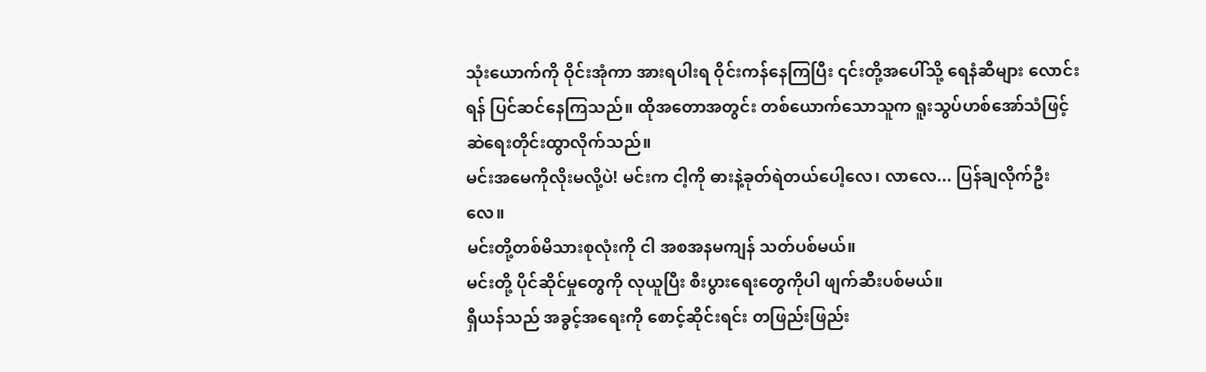သုံးယောက်ကို ဝိုင်းအုံကာ အားရပါးရ ဝိုင်းကန်နေကြပြီး ၎င်းတို့အပေါ်သို့ ရေနံဆီများ လောင်းရန် ပြင်ဆင်နေကြသည်။ ထိုအတောအတွင်း တစ်ယောက်သောသူက ရူးသွပ်ဟစ်အော်သံဖြင့် ဆဲရေးတိုင်းထွာလိုက်သည်။
မင်းအမေကိုလိုးမလို့ပဲ! မင်းက ငါ့ကို ဓားနဲ့ခုတ်ရဲတယ်ပေါ့လေ၊ လာလေ... ပြန်ချလိုက်ဦးလေ။
မင်းတို့တစ်မိသားစုလုံးကို ငါ အစအနမကျန် သတ်ပစ်မယ်။
မင်းတို့ ပိုင်ဆိုင်မှုတွေကို လုယူပြီး စီးပွားရေးတွေကိုပါ ဖျက်ဆီးပစ်မယ်။
ရှီယန်သည် အခွင့်အရေးကို စောင့်ဆိုင်းရင်း တဖြည်းဖြည်း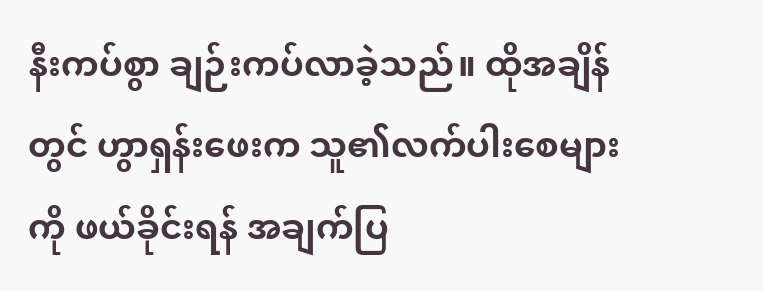နီးကပ်စွာ ချဉ်းကပ်လာခဲ့သည်။ ထိုအချိန်တွင် ဟွာရှန်းဖေးက သူ၏လက်ပါးစေများကို ဖယ်ခိုင်းရန် အချက်ပြ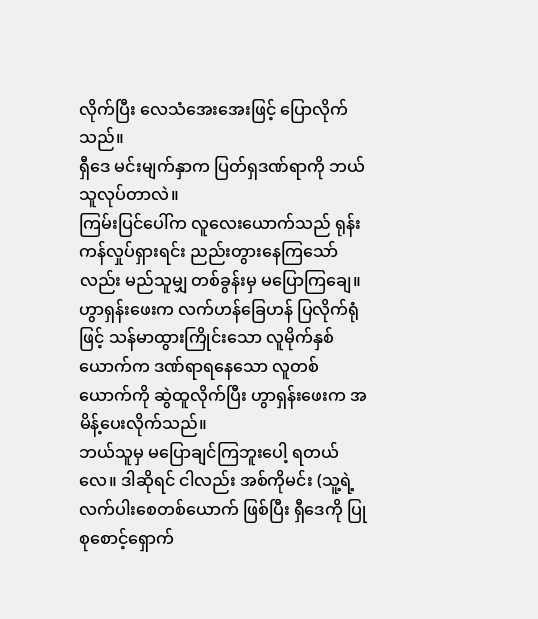လိုက်ပြီး လေသံအေးအေးဖြင့် ပြောလိုက်သည်။
ရှီဒေ မင်းမျက်နှာက ပြတ်ရှဒဏ်ရာကို ဘယ်သူလုပ်တာလဲ။
ကြမ်းပြင်ပေါ်က လူလေးယောက်သည် ရုန်းကန်လှုပ်ရှားရင်း ညည်းတွားနေကြသော်လည်း မည်သူမျှ တစ်ခွန်းမှ မပြောကြချေ။ ဟွာရှန်းဖေးက လက်ဟန်ခြေဟန် ပြလိုက်ရုံဖြင့် သန်မာထွားကြိုင်းသော လူမိုက်နှစ်ယောက်က ဒဏ်ရာရနေသော လူတစ်ယောက်ကို ဆွဲထူလိုက်ပြီး ဟွာရှန်းဖေးက အမိန့်ပေးလိုက်သည်။
ဘယ်သူမှ မပြောချင်ကြဘူးပေါ့ ရတယ်လေ။ ဒါဆိုရင် ငါလည်း အစ်ကိုမင်း (သူ့ရဲ့ လက်ပါးစေတစ်ယောက် ဖြစ်ပြီး ရှီဒေကို ပြုစုစောင့်ရှောက်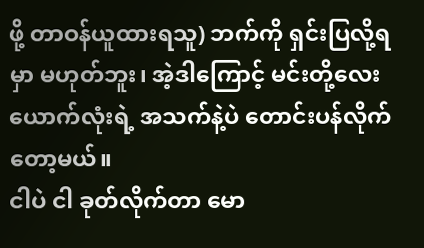ဖို့ တာဝန်ယူထားရသူ) ဘက်ကို ရှင်းပြလို့ရမှာ မဟုတ်ဘူး၊ အဲ့ဒါကြောင့် မင်းတို့လေးယောက်လုံးရဲ့ အသက်နဲ့ပဲ တောင်းပန်လိုက်တော့မယ်။
ငါပဲ ငါ ခုတ်လိုက်တာ မော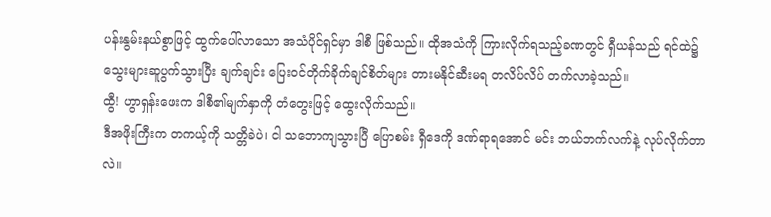ပန်းနွမ်းနယ်စွာဖြင့် ထွက်ပေါ်လာသော အသံပိုင်ရှင်မှာ ဒါစီ ဖြစ်သည်။ ထိုအသံကို ကြားလိုက်ရသည့်ခဏတွင် ရှီယန်သည် ရင်ထဲ၌ သွေးများဆူပွက်သွားပြီး ချက်ချင်း ပြေးဝင်တိုက်ခိုက်ချင်စိတ်များ တားမနိုင်ဆီးမရ တလိပ်လိပ် တက်လာခဲ့သည်။
ထွီ! ဟွာရှန်းဖေးက ဒါစီ၏မျက်နှာကို တံတွေးဖြင့် ထွေးလိုက်သည်။
ဒီအဖိုးကြီးက တကယ့်ကို သတ္တိခဲပဲ၊ ငါ သဘောကျသွားပြီ ပြောစမ်း ရှီဒေကို ဒဏ်ရာရအောင် မင်း ဘယ်ဘက်လက်နဲ့ လုပ်လိုက်တာလဲ။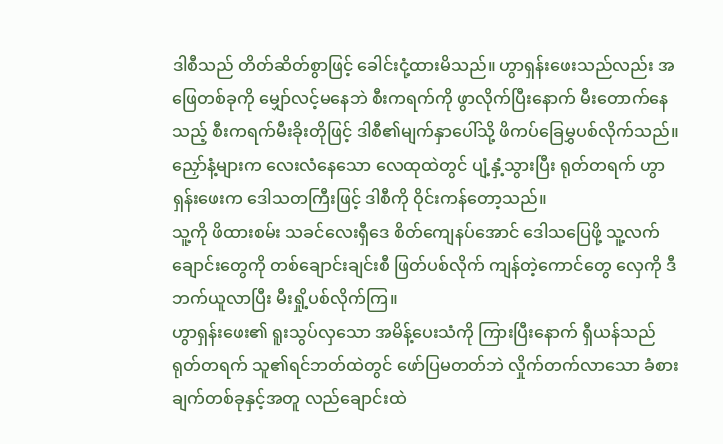ဒါစီသည် တိတ်ဆိတ်စွာဖြင့် ခေါင်းငုံ့ထားမိသည်။ ဟွာရှန်းဖေးသည်လည်း အဖြေတစ်ခုကို မျှော်လင့်မနေဘဲ စီးကရက်ကို ဖွာလိုက်ပြီးနောက် မီးတောက်နေသည့် စီးကရက်မီးခိုးတိုဖြင့် ဒါစီ၏မျက်နှာပေါ်သို့ ဖိကပ်ခြေမွှပစ်လိုက်သည်။ ညှော်နံ့များက လေးလံနေသော လေထုထဲတွင် ပျံ့နှံ့သွားပြီး ရုတ်တရက် ဟွာရှန်းဖေးက ဒေါသတကြီးဖြင့် ဒါစီကို ဝိုင်းကန်တော့သည်။
သူ့ကို ဖိထားစမ်း သခင်လေးရှီဒေ စိတ်ကျေနပ်အောင် ဒေါသပြေဖို့ သူ့လက်ချောင်းတွေကို တစ်ချောင်းချင်းစီ ဖြတ်ပစ်လိုက် ကျန်တဲ့ကောင်တွေ လှေကို ဒီဘက်ယူလာပြီး မီးရှို့ပစ်လိုက်ကြ။
ဟွာရှန်းဖေး၏ ရူးသွပ်လှသော အမိန့်ပေးသံကို ကြားပြီးနောက် ရှီယန်သည် ရုတ်တရက် သူ၏ရင်ဘတ်ထဲတွင် ဖော်ပြမတတ်ဘဲ လှိုက်တက်လာသော ခံစားချက်တစ်ခုနှင့်အတူ လည်ချောင်းထဲ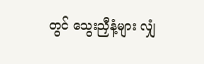တွင် သွေးညှီနံ့များ လျှံ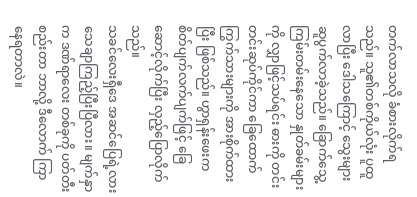တက်လာသလို ခံစားလိုက်ရသည်။ သူ၏တစ်ကိုယ်လုံး ပူထူလာပြီး ဒေါသကြောင့် သွေးများ ဆူပွက်လာခဲ့သည်။ ခြောက်သွေ့ကြမ်းတမ်းနေသော နှုတ်ခမ်းများကို လျှာဖြင့်သပ်ရင်း ဓားကို တင်းတင်းဆုပ်ကိုင်ကာ ခြေထောက်ကြွက်သားများကို အားစိုက်ထားပြီး ဖြစ်သည်။ ဟွာရှန်းဖေးက စိတ်ပျက်လက်ပျက်ဖြင့် ခြေဆောင့်လိုက်ပြီး လှည့်ပြောလိုက်သည်။
သခင်လေးရှီဒေ အဆင်ပြေရဲ့လား သေချာကြည့်ပြီးပြီလား။ မျက်နှာက ဒဏ်ရာလေး တစ်ခုကို ပတ်တီးစည်းတာ ဘာလို့ ဒီလောက် ကြာနေရတာလဲ။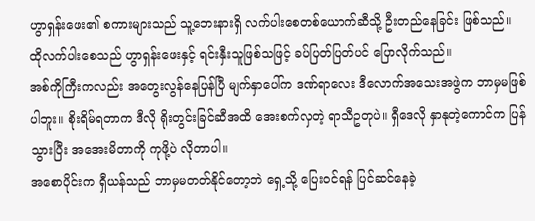ဟွာရှန်းဖေး၏ စကားများသည် သူ့ဘေးနားရှိ လက်ပါးစေတစ်ယောက်ဆီသို့ ဦးတည်နေခြင်း ဖြစ်သည်။ ထိုလက်ပါးစေသည် ဟွာရှန်းဖေးနှင့် ရင်းနှီးသူဖြစ်သဖြင့် ခပ်ပြတ်ပြတ်ပင် ပြောလိုက်သည်။
အစ်ကိုကြီးကလည်း အတွေးလွန်နေပြန်ပြီ မျက်နှာပေါ်က ဒဏ်ရာလေး ဒီလောက်အသေးအဖွဲက ဘာမှမဖြစ်ပါဘူး။ စိုးရိမ်ရတာက ဒီလို ရိုးတွင်းခြင်ဆီအထိ အေးစက်လှတဲ့ ရာသီဥတုပဲ။ ရှီဒေလို နှာနုတဲ့ကောင်က ပြန်သွားပြီး အအေးမိတာကို ကုဖို့ပဲ လိုတာပါ။
အစောပိုင်းက ရှီယန်သည် ဘာမှမတတ်နိုင်တော့ဘဲ ရှေ့သို့ ပြေးဝင်ရန် ပြင်ဆင်နေခဲ့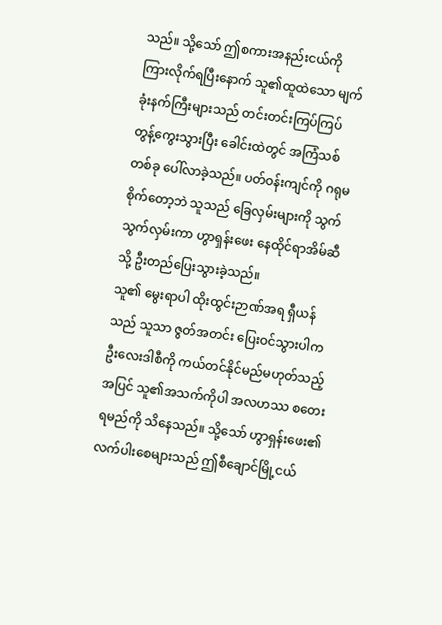သည်။ သို့သော် ဤစကားအနည်းငယ်ကို ကြားလိုက်ရပြီးနောက် သူ၏ထူထဲသော မျက်ခုံးနက်ကြီးများသည် တင်းတင်းကြပ်ကြပ် တွန့်ကွေးသွားပြီး ခေါင်းထဲတွင် အကြံသစ်တစ်ခု ပေါ်လာခဲ့သည်။ ပတ်ဝန်းကျင်ကို ဂရုမစိုက်တော့ဘဲ သူသည် ခြေလှမ်းများကို သွက်သွက်လှမ်းကာ ဟွာရှန်းဖေး နေထိုင်ရာအိမ်ဆီသို့ ဦးတည်ပြေးသွားခဲ့သည်။
သူ၏ မွေးရာပါ ထိုးထွင်းဉာဏ်အရ ရှီယန်သည် သူသာ ဇွတ်အတင်း ပြေးဝင်သွားပါက ဦးလေးဒါစီကို ကယ်တင်နိုင်မည်မဟုတ်သည့်အပြင် သူ၏အသက်ကိုပါ အလဟဿ စတေးရမည်ကို သိနေသည်။ သို့သော် ဟွာရှန်းဖေး၏ လက်ပါးစေများသည် ဤစီချောင်မြို့ငယ်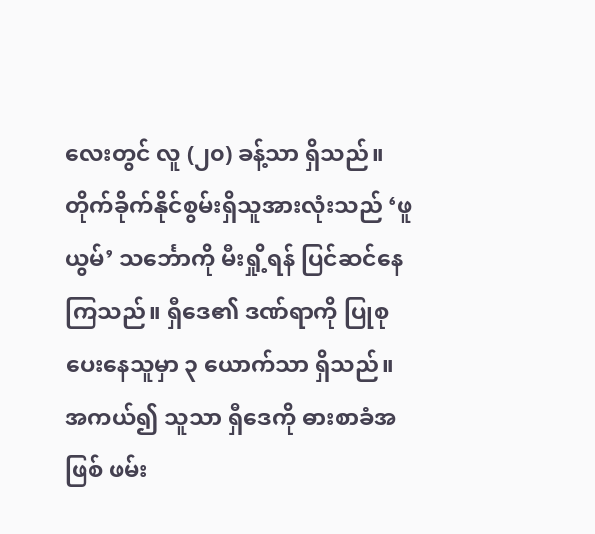လေးတွင် လူ (၂၀) ခန့်သာ ရှိသည်။ တိုက်ခိုက်နိုင်စွမ်းရှိသူအားလုံးသည် ‘ဖူယွမ်’ သင်္ဘောကို မီးရှို့ရန် ပြင်ဆင်နေကြသည်။ ရှီဒေ၏ ဒဏ်ရာကို ပြုစုပေးနေသူမှာ ၃ ယောက်သာ ရှိသည်။ အကယ်၍ သူသာ ရှီဒေကို ဓားစာခံအဖြစ် ဖမ်း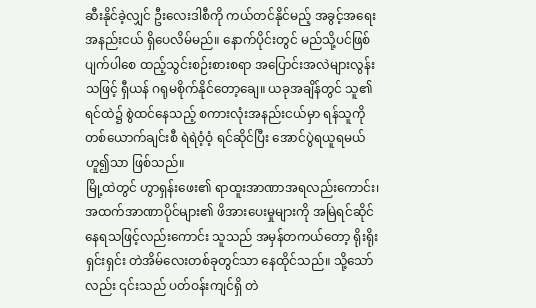ဆီးနိုင်ခဲ့လျှင် ဦးလေးဒါစီကို ကယ်တင်နိုင်မည့် အခွင့်အရေး အနည်းငယ် ရှိပေလိမ်မည်။ နောက်ပိုင်းတွင် မည်သို့ပင်ဖြစ်ပျက်ပါစေ ထည့်သွင်းစဉ်းစားစရာ အပြောင်းအလဲများလွန်းသဖြင့် ရှီယန် ဂရုမစိုက်နိုင်တော့ချေ။ ယခုအချိန်တွင် သူ၏ရင်ထဲ၌ စွဲထင်နေသည့် စကားလုံးအနည်းငယ်မှာ ရန်သူကို တစ်ယောက်ချင်းစီ ရဲရဲဝံ့ဝံ့ ရင်ဆိုင်ပြီး အောင်ပွဲရယူရမယ်ဟူ၍သာ ဖြစ်သည်။
မြို့ထဲတွင် ဟွာရှန်းဖေး၏ ရာထူးအာဏာအရလည်းကောင်း၊ အထက်အာဏာပိုင်များ၏ ဖိအားပေးမှုများကို အမြဲရင်ဆိုင်နေရသဖြင့်လည်းကောင်း သူသည် အမှန်တကယ်တော့ ရိုးရိုးရှင်းရှင်း တဲအိမ်လေးတစ်ခုတွင်သာ နေထိုင်သည်။ သို့သော်လည်း ၎င်းသည် ပတ်ဝန်းကျင်ရှိ တဲ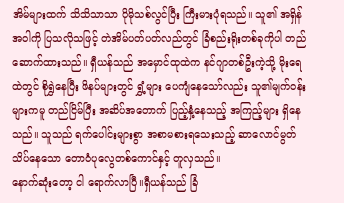အိမ်များထက် သိသိသာသာ ပိုမိုသစ်လွင်ပြီး ကြီးမားပုံရသည်။ သူ၏ အရှိန်အဝါကို ပြသလိုသဖြင့် တဲအိမ်ပတ်ပတ်လည်တွင် ခြံစည်းရိုးတစ်ခုကိုပါ တည်ဆောက်ထားသည်။ ရှီယန်သည် အမှောင်ထုထဲက နင်ဂျာတစ်ဦးကဲ့သို့ မိုးရေထဲတွင် စိုရွှဲနေပြီး ဖိနပ်များတွင် ရွှံ့များ ပေကျံနေသော်လည်း သူ၏မျက်ဝန်းများကမူ တည်ငြိမ်ပြီး အဆိပ်အတောက် ပြည့်နှံ့နေသည့် အကြည့်များ ရှိနေသည်။ သူသည် ရက်ပေါင်းများစွာ အစာမစားရသေးသည့် ဆာလောင်မွတ်သိပ်နေသော တောဝံပုလွေတစ်ကောင်နှင့် တူလှသည်။
နောက်ဆုံးတော့ ငါ ရောက်လာပြီ။ရှီယန်သည် ခြံ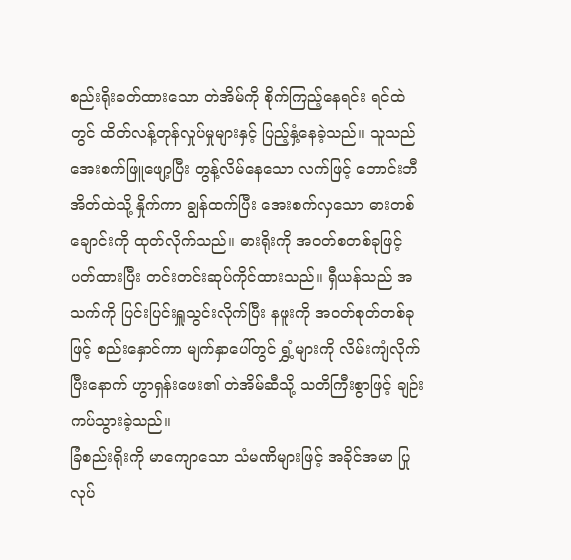စည်းရိုးခတ်ထားသော တဲအိမ်ကို စိုက်ကြည့်နေရင်း ရင်ထဲတွင် ထိတ်လန့်တုန်လှုပ်မှုများနှင့် ပြည့်နှံ့နေခဲ့သည်။ သူသည် အေးစက်ဖြူဖျော့ပြီး တွန့်လိမ်နေသော လက်ဖြင့် ဘောင်းဘီအိတ်ထဲသို့ နှိုက်ကာ ချွန်ထက်ပြီး အေးစက်လှသော ဓားတစ်ချောင်းကို ထုတ်လိုက်သည်။ ဓားရိုးကို အဝတ်စတစ်ခုဖြင့် ပတ်ထားပြီး တင်းတင်းဆုပ်ကိုင်ထားသည်။ ရှီယန်သည် အသက်ကို ပြင်းပြင်းရှူသွင်းလိုက်ပြီး နဖူးကို အဝတ်စုတ်တစ်ခုဖြင့် စည်းနှောင်ကာ မျက်နှာပေါ်တွင် ရွှံ့များကို လိမ်းကျံလိုက်ပြီးနောက် ဟွာရှန်းဖေး၏ တဲအိမ်ဆီသို့ သတိကြီးစွာဖြင့် ချဉ်းကပ်သွားခဲ့သည်။
ခြံစည်းရိုးကို မာကျောသော သံမဏိများဖြင့် အခိုင်အမာ ပြုလုပ်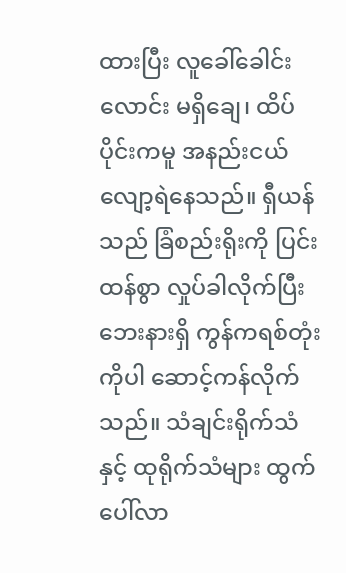ထားပြီး လူခေါ်ခေါင်းလောင်း မရှိချေ၊ ထိပ်ပိုင်းကမူ အနည်းငယ် လျော့ရဲနေသည်။ ရှီယန်သည် ခြံစည်းရိုးကို ပြင်းထန်စွာ လှုပ်ခါလိုက်ပြီး ဘေးနားရှိ ကွန်ကရစ်တုံးကိုပါ ဆောင့်ကန်လိုက်သည်။ သံချင်းရိုက်သံနှင့် ထုရိုက်သံများ ထွက်ပေါ်လာ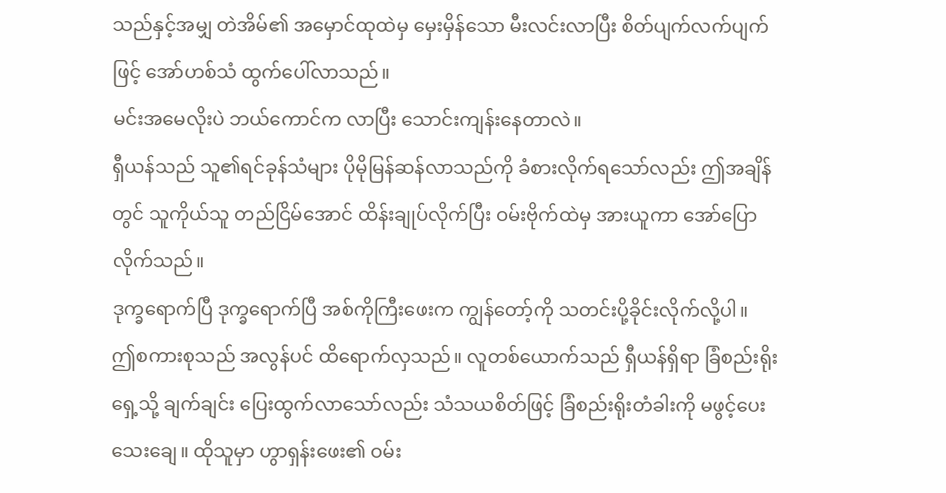သည်နှင့်အမျှ တဲအိမ်၏ အမှောင်ထုထဲမှ မှေးမှိန်သော မီးလင်းလာပြီး စိတ်ပျက်လက်ပျက်ဖြင့် အော်ဟစ်သံ ထွက်ပေါ်လာသည်။
မင်းအမေလိုးပဲ ဘယ်ကောင်က လာပြီး သောင်းကျန်းနေတာလဲ။
ရှီယန်သည် သူ၏ရင်ခုန်သံများ ပိုမိုမြန်ဆန်လာသည်ကို ခံစားလိုက်ရသော်လည်း ဤအချိန်တွင် သူကိုယ်သူ တည်ငြိမ်အောင် ထိန်းချုပ်လိုက်ပြီး ဝမ်းဗိုက်ထဲမှ အားယူကာ အော်ပြောလိုက်သည်။
ဒုက္ခရောက်ပြီ ဒုက္ခရောက်ပြီ အစ်ကိုကြီးဖေးက ကျွန်တော့်ကို သတင်းပို့ခိုင်းလိုက်လို့ပါ။
ဤစကားစုသည် အလွန်ပင် ထိရောက်လှသည်။ လူတစ်ယောက်သည် ရှီယန်ရှိရာ ခြံစည်းရိုးရှေ့သို့ ချက်ချင်း ပြေးထွက်လာသော်လည်း သံသယစိတ်ဖြင့် ခြံစည်းရိုးတံခါးကို မဖွင့်ပေးသေးချေ။ ထိုသူမှာ ဟွာရှန်းဖေး၏ ဝမ်း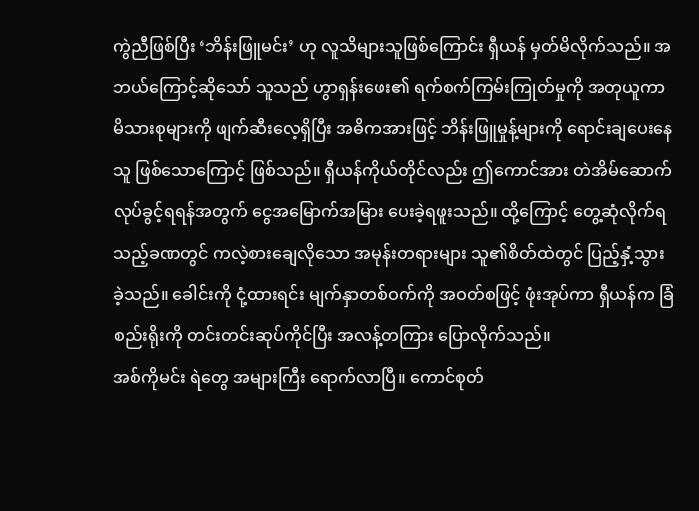ကွဲညီဖြစ်ပြီး ‘ဘိန်းဖြူမင်း’ ဟု လူသိများသူဖြစ်ကြောင်း ရှီယန် မှတ်မိလိုက်သည်။ အဘယ်ကြောင့်ဆိုသော် သူသည် ဟွာရှန်းဖေး၏ ရက်စက်ကြမ်းကြုတ်မှုကို အတုယူကာ မိသားစုများကို ဖျက်ဆီးလေ့ရှိပြီး အဓိကအားဖြင့် ဘိန်းဖြူမှုန့်များကို ရောင်းချပေးနေသူ ဖြစ်သောကြောင့် ဖြစ်သည်။ ရှီယန်ကိုယ်တိုင်လည်း ဤကောင်အား တဲအိမ်ဆောက်လုပ်ခွင့်ရရန်အတွက် ငွေအမြောက်အမြား ပေးခဲ့ရဖူးသည်။ ထို့ကြောင့် တွေ့ဆုံလိုက်ရသည့်ခဏတွင် ကလဲ့စားချေလိုသော အမုန်းတရားများ သူ၏စိတ်ထဲတွင် ပြည့်နှံ့သွားခဲ့သည်။ ခေါင်းကို ငုံ့ထားရင်း မျက်နှာတစ်ဝက်ကို အဝတ်စဖြင့် ဖုံးအုပ်ကာ ရှီယန်က ခြံစည်းရိုးကို တင်းတင်းဆုပ်ကိုင်ပြီး အလန့်တကြား ပြောလိုက်သည်။
အစ်ကိုမင်း ရဲတွေ အများကြီး ရောက်လာပြီ။ ကောင်စုတ်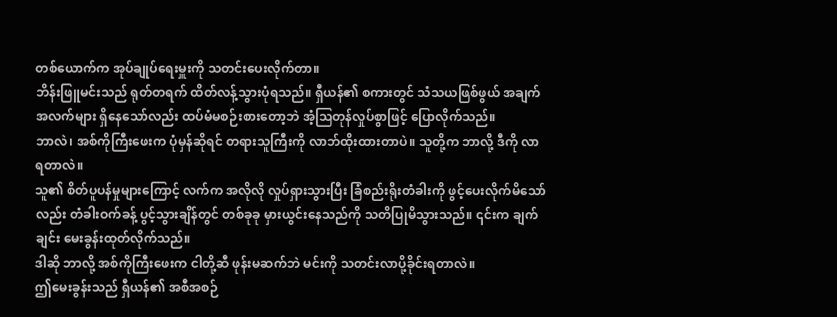တစ်ယောက်က အုပ်ချုပ်ရေးမှူးကို သတင်းပေးလိုက်တာ။
ဘိန်းဖြူမင်းသည် ရုတ်တရက် ထိတ်လန့်သွားပုံရသည်။ ရှီယန်၏ စကားတွင် သံသယဖြစ်ဖွယ် အချက်အလက်များ ရှိနေသော်လည်း ထပ်မံမစဉ်းစားတော့ဘဲ အံ့သြတုန်လှုပ်စွာဖြင့် ပြောလိုက်သည်။
ဘာလဲ၊ အစ်ကိုကြီးဖေးက ပုံမှန်ဆိုရင် တရားသူကြီးကို လာဘ်ထိုးထားတာပဲ။ သူတို့က ဘာလို့ ဒီကို လာရတာလဲ။
သူ၏ စိတ်ပူပန်မှုများကြောင့် လက်က အလိုလို လှုပ်ရှားသွားပြီး ခြံစည်းရိုးတံခါးကို ဖွင့်ပေးလိုက်မိသော်လည်း တံခါးဝက်ခန့် ပွင့်သွားချိန်တွင် တစ်ခုခု မှားယွင်းနေသည်ကို သတိပြုမိသွားသည်။ ၎င်းက ချက်ချင်း မေးခွန်းထုတ်လိုက်သည်။
ဒါဆို ဘာလို့ အစ်ကိုကြီးဖေးက ငါတို့ဆီ ဖုန်းမဆက်ဘဲ မင်းကို သတင်းလာပို့ခိုင်းရတာလဲ။
ဤမေးခွန်းသည် ရှီယန်၏ အစီအစဉ်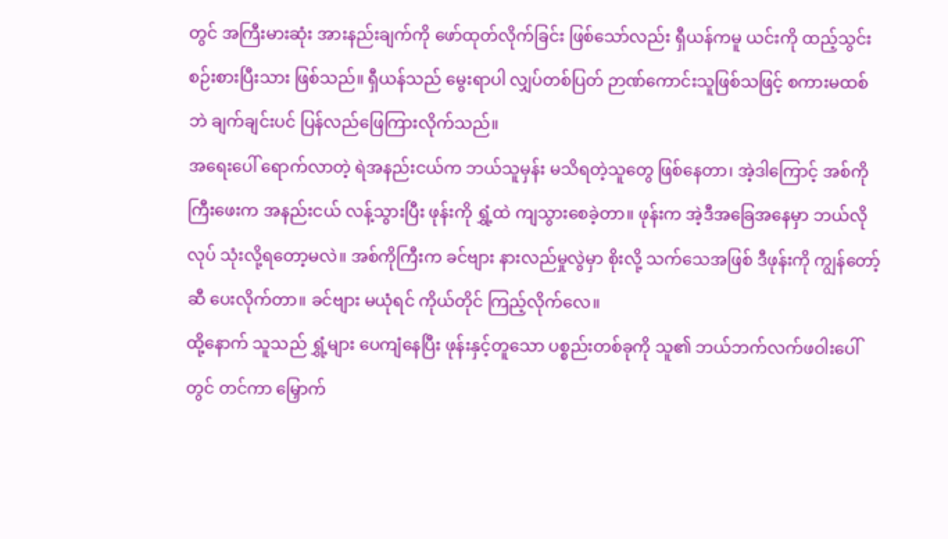တွင် အကြီးမားဆုံး အားနည်းချက်ကို ဖော်ထုတ်လိုက်ခြင်း ဖြစ်သော်လည်း ရှီယန်ကမူ ယင်းကို ထည့်သွင်းစဉ်းစားပြီးသား ဖြစ်သည်။ ရှီယန်သည် မွေးရာပါ လျှပ်တစ်ပြတ် ဉာဏ်ကောင်းသူဖြစ်သဖြင့် စကားမထစ်ဘဲ ချက်ချင်းပင် ပြန်လည်ဖြေကြားလိုက်သည်။
အရေးပေါ် ရောက်လာတဲ့ ရဲအနည်းငယ်က ဘယ်သူမှန်း မသိရတဲ့သူတွေ ဖြစ်နေတာ၊ အဲ့ဒါကြောင့် အစ်ကိုကြီးဖေးက အနည်းငယ် လန့်သွားပြီး ဖုန်းကို ရွှံ့ထဲ ကျသွားစေခဲ့တာ။ ဖုန်းက အဲ့ဒီအခြေအနေမှာ ဘယ်လိုလုပ် သုံးလို့ရတော့မလဲ။ အစ်ကိုကြီးက ခင်ဗျား နားလည်မှုလွဲမှာ စိုးလို့ သက်သေအဖြစ် ဒီဖုန်းကို ကျွန်တော့်ဆီ ပေးလိုက်တာ။ ခင်ဗျား မယုံရင် ကိုယ်တိုင် ကြည့်လိုက်လေ။
ထို့နောက် သူသည် ရွှံ့များ ပေကျံနေပြီး ဖုန်းနှင့်တူသော ပစ္စည်းတစ်ခုကို သူ၏ ဘယ်ဘက်လက်ဖဝါးပေါ်တွင် တင်ကာ မြှောက်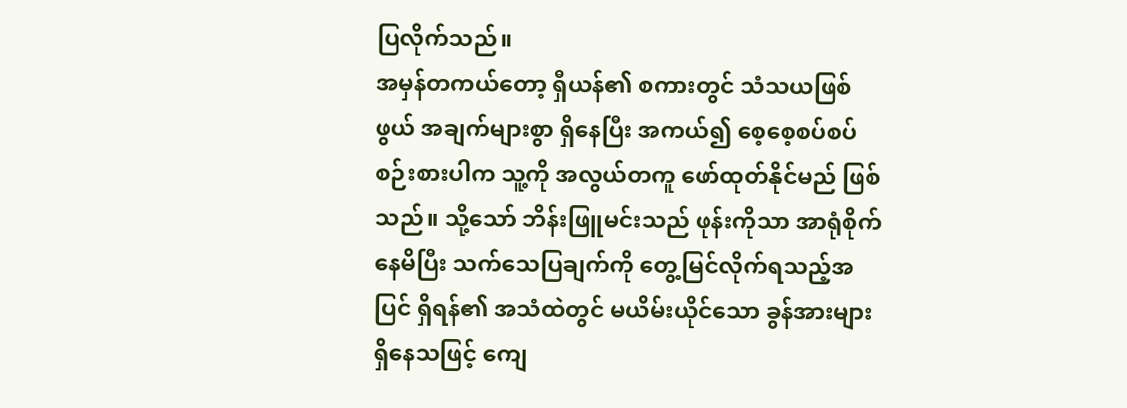ပြလိုက်သည်။
အမှန်တကယ်တော့ ရှီယန်၏ စကားတွင် သံသယဖြစ်ဖွယ် အချက်များစွာ ရှိနေပြီး အကယ်၍ စေ့စေ့စပ်စပ် စဉ်းစားပါက သူ့ကို အလွယ်တကူ ဖော်ထုတ်နိုင်မည် ဖြစ်သည်။ သို့သော် ဘိန်းဖြူမင်းသည် ဖုန်းကိုသာ အာရုံစိုက်နေမိပြီး သက်သေပြချက်ကို တွေ့မြင်လိုက်ရသည့်အပြင် ရှိရန်၏ အသံထဲတွင် မယိမ်းယိုင်သော ခွန်အားများ ရှိနေသဖြင့် ကျေ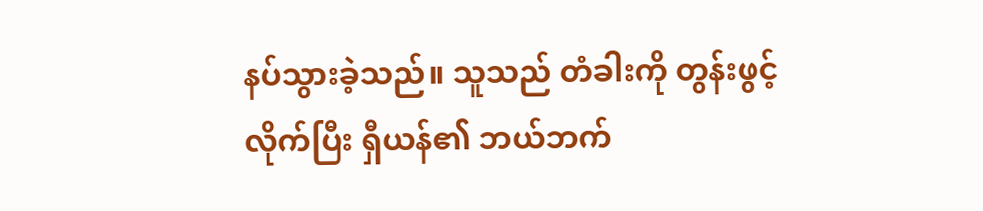နပ်သွားခဲ့သည်။ သူသည် တံခါးကို တွန်းဖွင့်လိုက်ပြီး ရှီယန်၏ ဘယ်ဘက်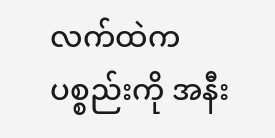လက်ထဲက ပစ္စည်းကို အနီး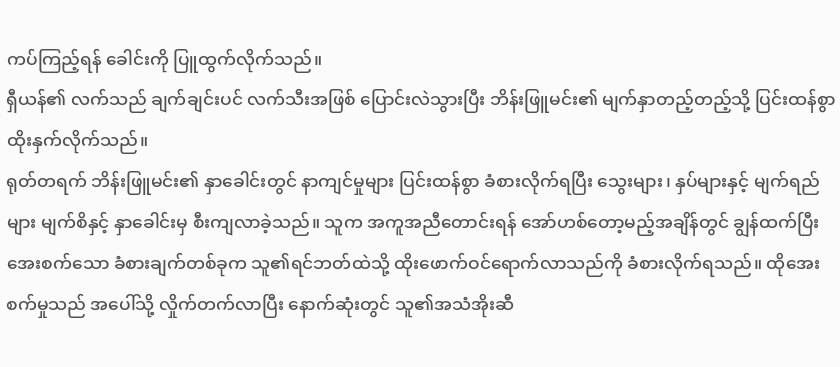ကပ်ကြည့်ရန် ခေါင်းကို ပြူထွက်လိုက်သည်။
ရှီယန်၏ လက်သည် ချက်ချင်းပင် လက်သီးအဖြစ် ပြောင်းလဲသွားပြီး ဘိန်းဖြူမင်း၏ မျက်နှာတည့်တည့်သို့ ပြင်းထန်စွာ ထိုးနှက်လိုက်သည်။
ရုတ်တရက် ဘိန်းဖြူမင်း၏ နှာခေါင်းတွင် နာကျင်မှုများ ပြင်းထန်စွာ ခံစားလိုက်ရပြီး သွေးများ၊ နှပ်များနှင့် မျက်ရည်များ မျက်စိနှင့် နှာခေါင်းမှ စီးကျလာခဲ့သည်။ သူက အကူအညီတောင်းရန် အော်ဟစ်တော့မည့်အချိန်တွင် ချွန်ထက်ပြီး အေးစက်သော ခံစားချက်တစ်ခုက သူ၏ရင်ဘတ်ထဲသို့ ထိုးဖောက်ဝင်ရောက်လာသည်ကို ခံစားလိုက်ရသည်။ ထိုအေးစက်မှုသည် အပေါ်သို့ လှိုက်တက်လာပြီး နောက်ဆုံးတွင် သူ၏အသံအိုးဆီ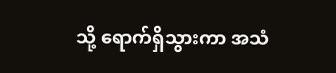သို့ ရောက်ရှိသွားကာ အသံ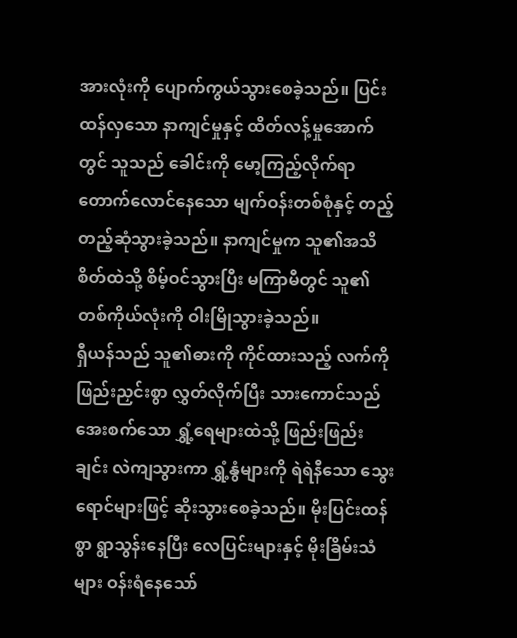အားလုံးကို ပျောက်ကွယ်သွားစေခဲ့သည်။ ပြင်းထန်လှသော နာကျင်မှုနှင့် ထိတ်လန့်မှုအောက်တွင် သူသည် ခေါင်းကို မော့ကြည့်လိုက်ရာ တောက်လောင်နေသော မျက်ဝန်းတစ်စုံနှင့် တည့်တည့်ဆုံသွားခဲ့သည်။ နာကျင်မှုက သူ၏အသိစိတ်ထဲသို့ စိမ့်ဝင်သွားပြီး မကြာမီတွင် သူ၏တစ်ကိုယ်လုံးကို ဝါးမြိုသွားခဲ့သည်။
ရှီယန်သည် သူ၏ဓားကို ကိုင်ထားသည့် လက်ကို ဖြည်းညှင်းစွာ လွှတ်လိုက်ပြီး သားကောင်သည် အေးစက်သော ရွှံ့ရေများထဲသို့ ဖြည်းဖြည်းချင်း လဲကျသွားကာ ရွှံ့နွံများကို ရဲရဲနီသော သွေးရောင်များဖြင့် ဆိုးသွားစေခဲ့သည်။ မိုးပြင်းထန်စွာ ရွာသွန်းနေပြီး လေပြင်းများနှင့် မိုးခြိမ်းသံများ ဝန်းရံနေသော်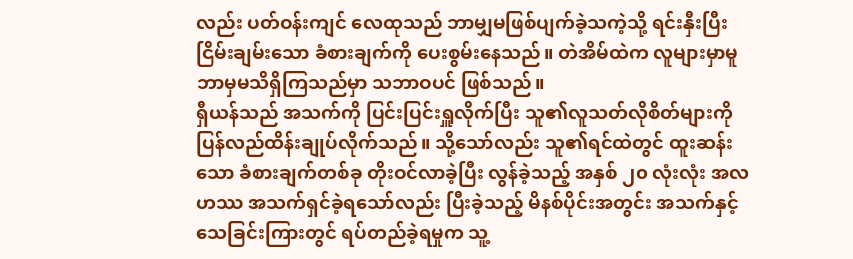လည်း ပတ်ဝန်းကျင် လေထုသည် ဘာမျှမဖြစ်ပျက်ခဲ့သကဲ့သို့ ရင်းနှီးပြီး ငြိမ်းချမ်းသော ခံစားချက်ကို ပေးစွမ်းနေသည်။ တဲအိမ်ထဲက လူများမှာမူ ဘာမှမသိရှိကြသည်မှာ သဘာဝပင် ဖြစ်သည်။
ရှီယန်သည် အသက်ကို ပြင်းပြင်းရှူလိုက်ပြီး သူ၏လူသတ်လိုစိတ်များကို ပြန်လည်ထိန်းချုပ်လိုက်သည်။ သို့သော်လည်း သူ၏ရင်ထဲတွင် ထူးဆန်းသော ခံစားချက်တစ်ခု တိုးဝင်လာခဲ့ပြီး လွန်ခဲ့သည့် အနှစ် ၂၀ လုံးလုံး အလဟဿ အသက်ရှင်ခဲ့ရသော်လည်း ပြီးခဲ့သည့် မိနစ်ပိုင်းအတွင်း အသက်နှင့်သေခြင်းကြားတွင် ရပ်တည်ခဲ့ရမှုက သူ့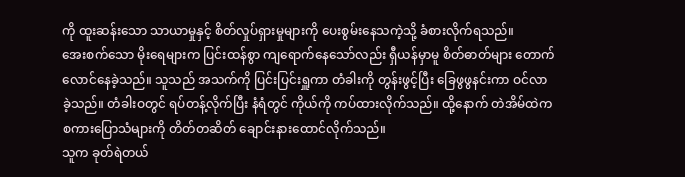ကို ထူးဆန်းသော သာယာမှုနှင့် စိတ်လှုပ်ရှားမှုများကို ပေးစွမ်းနေသကဲ့သို့ ခံစားလိုက်ရသည်။
အေးစက်သော မိုးရေများက ပြင်းထန်စွာ ကျရောက်နေသော်လည်း ရှီယန်မှာမူ စိတ်ဓာတ်များ တောက်လောင်နေခဲ့သည်။ သူသည် အသက်ကို ပြင်းပြင်းရှူကာ တံခါးကို တွန်းဖွင့်ပြီး ခြေဖွဖွနင်းကာ ဝင်လာခဲ့သည်။ တံခါးဝတွင် ရပ်တန့်လိုက်ပြီး နံရံတွင် ကိုယ်ကို ကပ်ထားလိုက်သည်။ ထို့နောက် တဲအိမ်ထဲက စကားပြောသံများကို တိတ်တဆိတ် ချောင်းနားထောင်လိုက်သည်။
သူက ခုတ်ရဲတယ်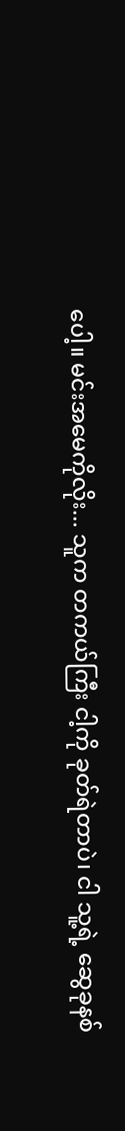ပေါ့။ မင်းအမေကိုလိုး... သူက တကယ်ကြီး ငါ့ကို ခုတ်ရဲတာပဲ၊ ငါ သူ့ရဲ့ ဆွေခုနစ်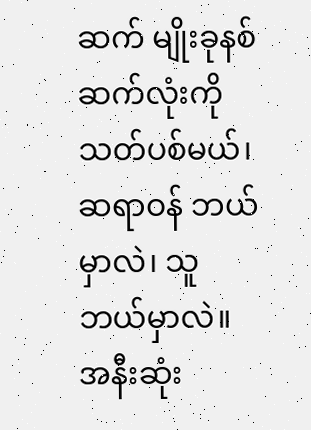ဆက် မျိုးခုနစ်ဆက်လုံးကို သတ်ပစ်မယ်၊ ဆရာဝန် ဘယ်မှာလဲ၊ သူ ဘယ်မှာလဲ။
အနီးဆုံး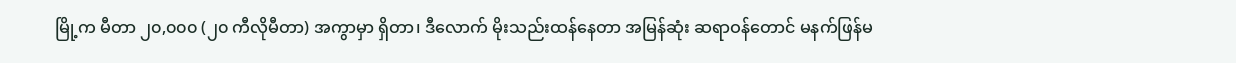မြို့က မီတာ ၂၀,၀၀၀ (၂၀ ကီလိုမီတာ) အကွာမှာ ရှိတာ၊ ဒီလောက် မိုးသည်းထန်နေတာ အမြန်ဆုံး ဆရာဝန်တောင် မနက်ဖြန်မ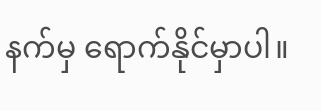နက်မှ ရောက်နိုင်မှာပါ။